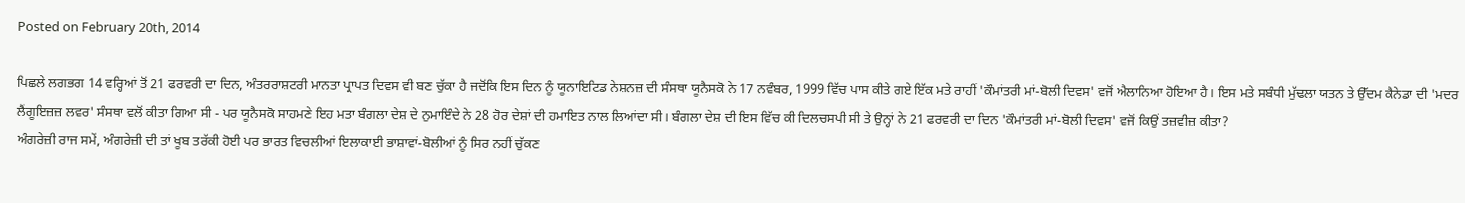Posted on February 20th, 2014

ਪਿਛਲੇ ਲਗਭਗ 14 ਵਰ੍ਹਿਆਂ ਤੋਂ 21 ਫਰਵਰੀ ਦਾ ਦਿਨ, ਅੰਤਰਰਾਸ਼ਟਰੀ ਮਾਨਤਾ ਪ੍ਰਾਪਤ ਦਿਵਸ ਵੀ ਬਣ ਚੁੱਕਾ ਹੈ ਜਦੋਂਕਿ ਇਸ ਦਿਨ ਨੂੰ ਯੂਨਾਇਟਿਡ ਨੇਸ਼ਨਜ਼ ਦੀ ਸੰਸਥਾ ਯੂਨੈਸਕੋ ਨੇ 17 ਨਵੰਬਰ, 1999 ਵਿੱਚ ਪਾਸ ਕੀਤੇ ਗਏ ਇੱਕ ਮਤੇ ਰਾਹੀਂ 'ਕੌਮਾਂਤਰੀ ਮਾਂ-ਬੋਲੀ ਦਿਵਸ' ਵਜੋਂ ਐਲਾਨਿਆ ਹੋਇਆ ਹੈ। ਇਸ ਮਤੇ ਸਬੰਧੀ ਮੁੱਢਲਾ ਯਤਨ ਤੇ ਉੱਦਮ ਕੈਨੇਡਾ ਦੀ 'ਮਦਰ ਲੈਂਗੂਇਜ਼ਜ਼ ਲਵਰ' ਸੰਸਥਾ ਵਲੋਂ ਕੀਤਾ ਗਿਆ ਸੀ - ਪਰ ਯੂਨੈਸਕੋ ਸਾਹਮਣੇ ਇਹ ਮਤਾ ਬੰਗਲਾ ਦੇਸ਼ ਦੇ ਨੁਮਾਇੰਦੇ ਨੇ 28 ਹੋਰ ਦੇਸ਼ਾਂ ਦੀ ਹਮਾਇਤ ਨਾਲ ਲਿਆਂਦਾ ਸੀ। ਬੰਗਲਾ ਦੇਸ਼ ਦੀ ਇਸ ਵਿੱਚ ਕੀ ਦਿਲਚਸਪੀ ਸੀ ਤੇ ਉਨ੍ਹਾਂ ਨੇ 21 ਫਰਵਰੀ ਦਾ ਦਿਨ 'ਕੌਮਾਂਤਰੀ ਮਾਂ-ਬੋਲੀ ਦਿਵਸ' ਵਜੋਂ ਕਿਉਂ ਤਜ਼ਵੀਜ਼ ਕੀਤਾ?
ਅੰਗਰੇਜ਼ੀ ਰਾਜ ਸਮੇਂ, ਅੰਗਰੇਜ਼ੀ ਦੀ ਤਾਂ ਖੂਬ ਤਰੱਕੀ ਹੋਈ ਪਰ ਭਾਰਤ ਵਿਚਲੀਆਂ ਇਲਾਕਾਈ ਭਾਸ਼ਾਵਾਂ-ਬੋਲੀਆਂ ਨੂੰ ਸਿਰ ਨਹੀਂ ਚੁੱਕਣ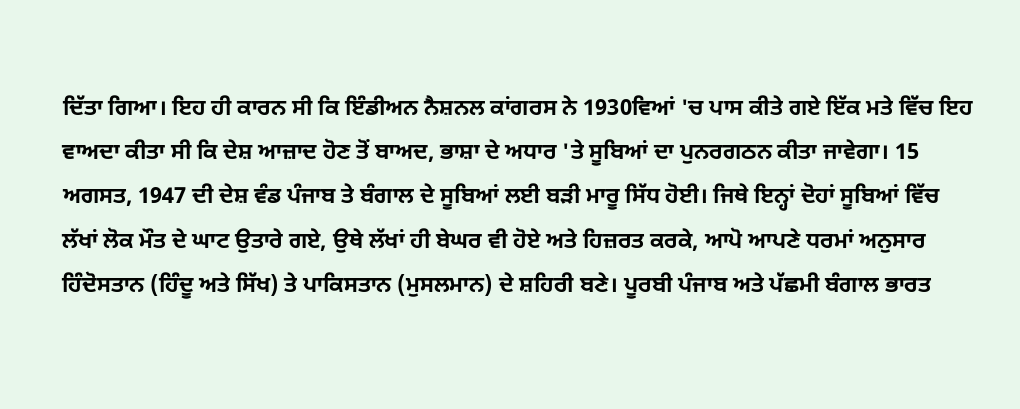ਦਿੱਤਾ ਗਿਆ। ਇਹ ਹੀ ਕਾਰਨ ਸੀ ਕਿ ਇੰਡੀਅਨ ਨੈਸ਼ਨਲ ਕਾਂਗਰਸ ਨੇ 1930ਵਿਆਂ 'ਚ ਪਾਸ ਕੀਤੇ ਗਏ ਇੱਕ ਮਤੇ ਵਿੱਚ ਇਹ ਵਾਅਦਾ ਕੀਤਾ ਸੀ ਕਿ ਦੇਸ਼ ਆਜ਼ਾਦ ਹੋਣ ਤੋਂ ਬਾਅਦ, ਭਾਸ਼ਾ ਦੇ ਅਧਾਰ 'ਤੇ ਸੂਬਿਆਂ ਦਾ ਪੁਨਰਗਠਨ ਕੀਤਾ ਜਾਵੇਗਾ। 15 ਅਗਸਤ, 1947 ਦੀ ਦੇਸ਼ ਵੰਡ ਪੰਜਾਬ ਤੇ ਬੰਗਾਲ ਦੇ ਸੂਬਿਆਂ ਲਈ ਬੜੀ ਮਾਰੂ ਸਿੱਧ ਹੋਈ। ਜਿਥੇ ਇਨ੍ਹਾਂ ਦੋਹਾਂ ਸੂਬਿਆਂ ਵਿੱਚ ਲੱਖਾਂ ਲੋਕ ਮੌਤ ਦੇ ਘਾਟ ਉਤਾਰੇ ਗਏ, ਉਥੇ ਲੱਖਾਂ ਹੀ ਬੇਘਰ ਵੀ ਹੋਏ ਅਤੇ ਹਿਜ਼ਰਤ ਕਰਕੇ, ਆਪੋ ਆਪਣੇ ਧਰਮਾਂ ਅਨੁਸਾਰ ਹਿੰਦੋਸਤਾਨ (ਹਿੰਦੂ ਅਤੇ ਸਿੱਖ) ਤੇ ਪਾਕਿਸਤਾਨ (ਮੁਸਲਮਾਨ) ਦੇ ਸ਼ਹਿਰੀ ਬਣੇ। ਪੂਰਬੀ ਪੰਜਾਬ ਅਤੇ ਪੱਛਮੀ ਬੰਗਾਲ ਭਾਰਤ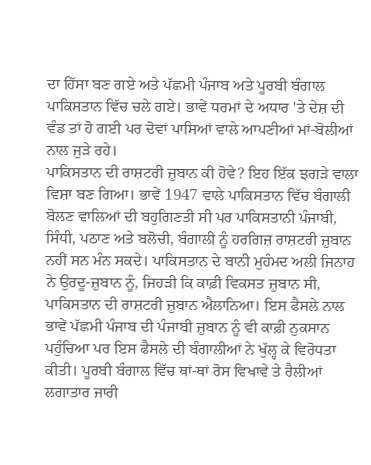ਦਾ ਹਿੱਸਾ ਬਣ ਗਏ ਅਤੇ ਪੱਛਮੀ ਪੰਜਾਬ ਅਤੇ ਪੂਰਬੀ ਬੰਗਾਲ ਪਾਕਿਸਤਾਨ ਵਿੱਚ ਚਲੇ ਗਏ। ਭਾਵੇਂ ਧਰਮਾਂ ਦੇ ਅਧਾਰ 'ਤੇ ਦੇਸ਼ ਦੀ ਵੰਡ ਤਾਂ ਹੋ ਗਈ ਪਰ ਦੋਵਾਂ ਪਾਸਿਆਂ ਵਾਲੇ ਆਪਣੀਆਂ ਮਾਂ-ਬੋਲੀਆਂ ਨਾਲ ਜੁੜੇ ਰਹੇ।
ਪਾਕਿਸਤਾਨ ਦੀ ਰਾਸ਼ਟਰੀ ਜ਼ੁਬਾਨ ਕੀ ਹੋਵੇ? ਇਹ ਇੱਕ ਝਗੜੇ ਵਾਲਾ ਵਿਸ਼ਾ ਬਣ ਗਿਆ। ਭਾਵੇਂ 1947 ਵਾਲੇ ਪਾਕਿਸਤਾਨ ਵਿੱਚ ਬੰਗਾਲੀ ਬੋਲਣ ਵਾਲਿਆਂ ਦੀ ਬਹੁਗਿਣਤੀ ਸੀ ਪਰ ਪਾਕਿਸਤਾਨੀ ਪੰਜਾਬੀ, ਸਿੰਧੀ, ਪਠਾਣ ਅਤੇ ਬਲੋਚੀ, ਬੰਗਾਲੀ ਨੂੰ ਹਰਗਿਜ਼ ਰਾਸ਼ਟਰੀ ਜ਼ੁਬਾਨ ਨਹੀਂ ਸਨ ਮੰਨ ਸਕਦੇ। ਪਾਕਿਸਤਾਨ ਦੇ ਬਾਨੀ ਮੁਹੰਮਦ ਅਲੀ ਜਿਨਾਹ ਨੇ ਉਰਦੂ-ਜ਼ੁਬਾਨ ਨੂੰ, ਜਿਹੜੀ ਕਿ ਕਾਫ਼ੀ ਵਿਕਸਤ ਜ਼ੁਬਾਨ ਸੀ, ਪਾਕਿਸਤਾਨ ਦੀ ਰਾਸ਼ਟਰੀ ਜ਼ੁਬਾਨ ਐਲਾਨਿਆ। ਇਸ ਫੈਸਲੇ ਨਾਲ ਭਾਵੇਂ ਪੱਛਮੀ ਪੰਜਾਬ ਦੀ ਪੰਜਾਬੀ ਜ਼ੁਬਾਨ ਨੂੰ ਵੀ ਕਾਫ਼ੀ ਨੁਕਸਾਨ ਪਹੁੰਚਿਆ ਪਰ ਇਸ ਫੈਸਲੇ ਦੀ ਬੰਗਾਲੀਆਂ ਨੇ ਖੁੱਲ੍ਹ ਕੇ ਵਿਰੋਧਤਾ ਕੀਤੀ। ਪੂਰਬੀ ਬੰਗਾਲ ਵਿੱਚ ਥਾਂ-ਥਾਂ ਰੋਸ ਵਿਖਾਵੇ ਤੇ ਰੈਲੀਆਂ ਲਗਾਤਾਰ ਜਾਰੀ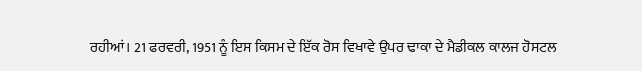ਰਹੀਆਂ। 21 ਫਰਵਰੀ, 1951 ਨੂੰ ਇਸ ਕਿਸਮ ਦੇ ਇੱਕ ਰੋਸ ਵਿਖਾਵੇ ਉਪਰ ਢਾਕਾ ਦੇ ਮੈਡੀਕਲ ਕਾਲਜ ਹੋਸਟਲ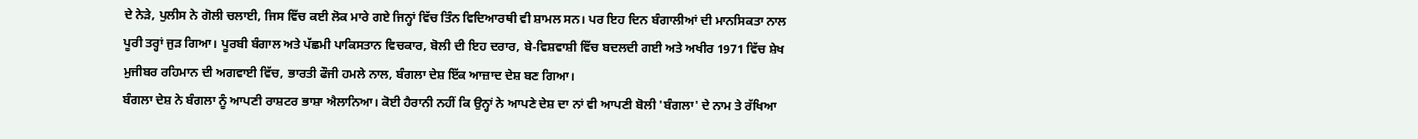ਦੇ ਨੇੜੇ, ਪੁਲੀਸ ਨੇ ਗੋਲੀ ਚਲਾਈ, ਜਿਸ ਵਿੱਚ ਕਈ ਲੋਕ ਮਾਰੇ ਗਏ ਜਿਨ੍ਹਾਂ ਵਿੱਚ ਤਿੰਨ ਵਿਦਿਆਰਥੀ ਵੀ ਸ਼ਾਮਲ ਸਨ। ਪਰ ਇਹ ਦਿਨ ਬੰਗਾਲੀਆਂ ਦੀ ਮਾਨਸਿਕਤਾ ਨਾਲ ਪੂਰੀ ਤਰ੍ਹਾਂ ਜੁੜ ਗਿਆ। ਪੂਰਬੀ ਬੰਗਾਲ ਅਤੇ ਪੱਛਮੀ ਪਾਕਿਸਤਾਨ ਵਿਚਕਾਰ, ਬੋਲੀ ਦੀ ਇਹ ਦਰਾਰ, ਬੇ-ਵਿਸ਼ਵਾਸ਼ੀ ਵਿੱਚ ਬਦਲਦੀ ਗਈ ਅਤੇ ਅਖੀਰ 1971 ਵਿੱਚ ਸ਼ੇਖ ਮੁਜੀਬਰ ਰਹਿਮਾਨ ਦੀ ਅਗਵਾਈ ਵਿੱਚ, ਭਾਰਤੀ ਫੌਜੀ ਹਮਲੇ ਨਾਲ, ਬੰਗਲਾ ਦੇਸ਼ ਇੱਕ ਆਜ਼ਾਦ ਦੇਸ਼ ਬਣ ਗਿਆ।
ਬੰਗਲਾ ਦੇਸ਼ ਨੇ ਬੰਗਲਾ ਨੂੰ ਆਪਣੀ ਰਾਸ਼ਟਰ ਭਾਸ਼ਾ ਐਲਾਨਿਆ। ਕੋਈ ਹੈਰਾਨੀ ਨਹੀਂ ਕਿ ਉਨ੍ਹਾਂ ਨੇ ਆਪਣੇ ਦੇਸ਼ ਦਾ ਨਾਂ ਵੀ ਆਪਣੀ ਬੋਲੀ 'ਬੰਗਲਾ' ਦੇ ਨਾਮ ਤੇ ਰੱਖਿਆ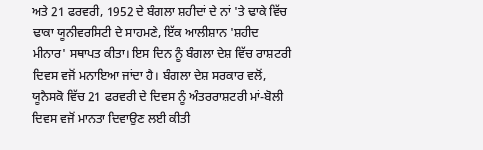ਅਤੇ 21 ਫਰਵਰੀ, 1952 ਦੇ ਬੰਗਲਾ ਸ਼ਹੀਦਾਂ ਦੇ ਨਾਂ 'ਤੇ ਢਾਕੇ ਵਿੱਚ ਢਾਕਾ ਯੂਨੀਵਰਸਿਟੀ ਦੇ ਸਾਹਮਣੇ, ਇੱਕ ਆਲੀਸ਼ਾਨ 'ਸ਼ਹੀਦ ਮੀਨਾਰ' ਸਥਾਪਤ ਕੀਤਾ। ਇਸ ਦਿਨ ਨੂੰ ਬੰਗਲਾ ਦੇਸ਼ ਵਿੱਚ ਰਾਸ਼ਟਰੀ ਦਿਵਸ ਵਜੋਂ ਮਨਾਇਆ ਜਾਂਦਾ ਹੈ। ਬੰਗਲਾ ਦੇਸ਼ ਸਰਕਾਰ ਵਲੋਂ, ਯੂਨੈਸਕੋ ਵਿੱਚ 21 ਫਰਵਰੀ ਦੇ ਦਿਵਸ ਨੂੰ ਅੰਤਰਰਾਸ਼ਟਰੀ ਮਾਂ-ਬੋਲੀ ਦਿਵਸ ਵਜੋਂ ਮਾਨਤਾ ਦਿਵਾਉਣ ਲਈ ਕੀਤੀ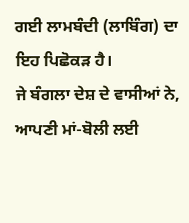ਗਈ ਲਾਮਬੰਦੀ (ਲਾਬਿੰਗ) ਦਾ ਇਹ ਪਿਛੋਕੜ ਹੈ।
ਜੇ ਬੰਗਲਾ ਦੇਸ਼ ਦੇ ਵਾਸੀਆਂ ਨੇ, ਆਪਣੀ ਮਾਂ-ਬੋਲੀ ਲਈ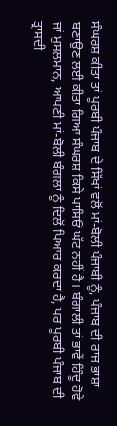ਸੰਘਰਸ਼ ਕੀਤਾ ਤਾਂ ਪੂਰਬੀ ਪੰਜਾਬ ਦੇ ਸਿੱਖਾਂ ਵਲੋਂ ਮਾਂ-ਬੋਲੀ ਪੰਜਾਬੀ ਨੂੰ, ਪੰਜਾਬ ਦੀ ਰਾਜ ਭਾਸ਼ਾ ਬਣਾਉਣ ਲਈ ਕੀਤਾ ਗਿਆ ਸੰਘਰਸ਼ ਕਿਸੇ ਪਾਸਿਓਂ ਘੱਟ ਨਹੀਂ ਹੈ। ਬੰਗਾਲੀ ਤਾਂ ਭਾਵੇਂ ਹਿੰਦੂ ਹੋਵੇ ਜਾਂ ਮੁਸਲਮਾਨ, ਆਪਣੀ ਮਾਂ-ਬੋਲੀ ਬੰਗਲਾ ਨੂੰ ਦਿਲੋਂ ਪਿਆਰ ਕਰਦਾ ਹੈ, ਪਰ ਪੂਰਬੀ ਪੰਜਾਬ ਦੀ ਤ੍ਰਾਸਦੀ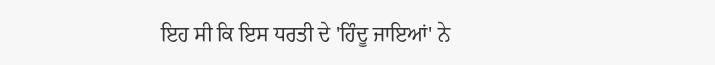ਇਹ ਸੀ ਕਿ ਇਸ ਧਰਤੀ ਦੇ 'ਹਿੰਦੂ ਜਾਇਆਂ' ਨੇ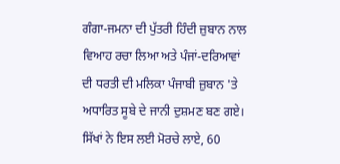ਗੰਗਾ-ਜਮਨਾ ਦੀ ਪੁੱਤਰੀ ਹਿੰਦੀ ਜ਼ੁਬਾਨ ਨਾਲ ਵਿਆਹ ਰਚਾ ਲਿਆ ਅਤੇ ਪੰਜਾਂ-ਦਰਿਆਵਾਂ ਦੀ ਧਰਤੀ ਦੀ ਮਲਿਕਾ ਪੰਜਾਬੀ ਜ਼ੁਬਾਨ 'ਤੇ ਅਧਾਰਿਤ ਸੂਬੇ ਦੇ ਜਾਨੀ ਦੁਸ਼ਮਣ ਬਣ ਗਏ। ਸਿੱਖਾਂ ਨੇ ਇਸ ਲਈ ਮੋਰਚੇ ਲਾਏ, 60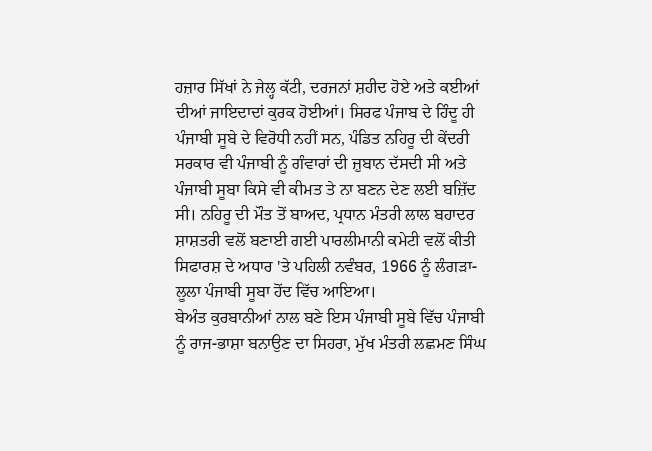ਹਜ਼ਾਰ ਸਿੱਖਾਂ ਨੇ ਜੇਲ੍ਹ ਕੱਟੀ, ਦਰਜਨਾਂ ਸ਼ਹੀਦ ਹੋਏ ਅਤੇ ਕਈਆਂ ਦੀਆਂ ਜਾਇਦਾਦਾਂ ਕੁਰਕ ਹੋਈਆਂ। ਸਿਰਫ ਪੰਜਾਬ ਦੇ ਹਿੰਦੂ ਹੀ ਪੰਜਾਬੀ ਸੂਬੇ ਦੇ ਵਿਰੋਧੀ ਨਹੀਂ ਸਨ, ਪੰਡਿਤ ਨਹਿਰੂ ਦੀ ਕੇਂਦਰੀ ਸਰਕਾਰ ਵੀ ਪੰਜਾਬੀ ਨੂੰ ਗੰਵਾਰਾਂ ਦੀ ਜ਼ੁਬਾਨ ਦੱਸਦੀ ਸੀ ਅਤੇ ਪੰਜਾਬੀ ਸੂਬਾ ਕਿਸੇ ਵੀ ਕੀਮਤ ਤੇ ਨਾ ਬਣਨ ਦੇਣ ਲਈ ਬਜ਼ਿੱਦ ਸੀ। ਨਹਿਰੂ ਦੀ ਮੌਤ ਤੋਂ ਬਾਅਦ, ਪ੍ਰਧਾਨ ਮੰਤਰੀ ਲਾਲ ਬਹਾਦਰ ਸ਼ਾਸ਼ਤਰੀ ਵਲੋਂ ਬਣਾਈ ਗਈ ਪਾਰਲੀਮਾਨੀ ਕਮੇਟੀ ਵਲੋਂ ਕੀਤੀ ਸਿਫਾਰਸ਼ ਦੇ ਅਧਾਰ 'ਤੇ ਪਹਿਲੀ ਨਵੰਬਰ, 1966 ਨੂੰ ਲੰਗੜਾ-ਲੂਲਾ ਪੰਜਾਬੀ ਸੂਬਾ ਹੋਂਦ ਵਿੱਚ ਆਇਆ।
ਬੇਅੰਤ ਕੁਰਬਾਨੀਆਂ ਨਾਲ ਬਣੇ ਇਸ ਪੰਜਾਬੀ ਸੂਬੇ ਵਿੱਚ ਪੰਜਾਬੀ ਨੂੰ ਰਾਜ-ਭਾਸ਼ਾ ਬਨਾਉਣ ਦਾ ਸਿਹਰਾ, ਮੁੱਖ ਮੰਤਰੀ ਲਛਮਣ ਸਿੰਘ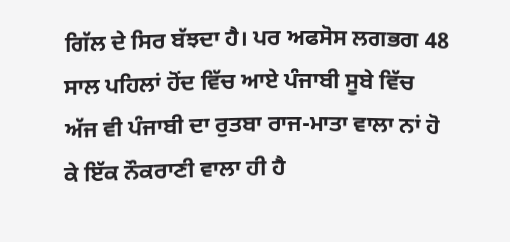ਗਿੱਲ ਦੇ ਸਿਰ ਬੱਝਦਾ ਹੈ। ਪਰ ਅਫਸੋਸ ਲਗਭਗ 48 ਸਾਲ ਪਹਿਲਾਂ ਹੋਂਦ ਵਿੱਚ ਆਏ ਪੰਜਾਬੀ ਸੂਬੇ ਵਿੱਚ ਅੱਜ ਵੀ ਪੰਜਾਬੀ ਦਾ ਰੁਤਬਾ ਰਾਜ-ਮਾਤਾ ਵਾਲਾ ਨਾਂ ਹੋ ਕੇ ਇੱਕ ਨੌਕਰਾਣੀ ਵਾਲਾ ਹੀ ਹੈ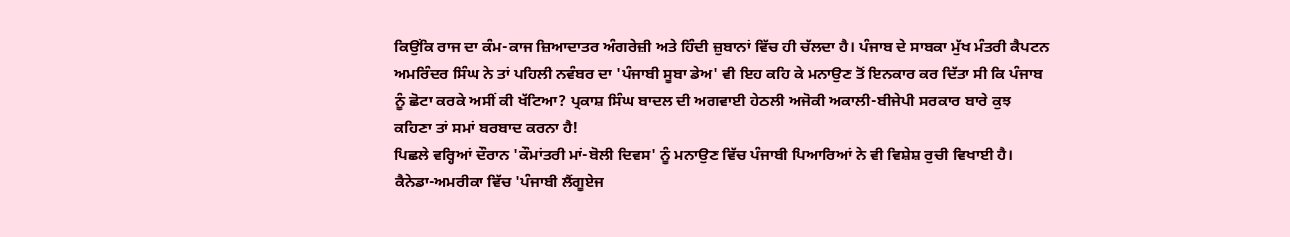ਕਿਉਂਕਿ ਰਾਜ ਦਾ ਕੰਮ-ਕਾਜ ਜ਼ਿਆਦਾਤਰ ਅੰਗਰੇਜ਼ੀ ਅਤੇ ਹਿੰਦੀ ਜ਼ੁਬਾਨਾਂ ਵਿੱਚ ਹੀ ਚੱਲਦਾ ਹੈ। ਪੰਜਾਬ ਦੇ ਸਾਬਕਾ ਮੁੱਖ ਮੰਤਰੀ ਕੈਪਟਨ ਅਮਰਿੰਦਰ ਸਿੰਘ ਨੇ ਤਾਂ ਪਹਿਲੀ ਨਵੰਬਰ ਦਾ 'ਪੰਜਾਬੀ ਸੂਬਾ ਡੇਅ' ਵੀ ਇਹ ਕਹਿ ਕੇ ਮਨਾਉਣ ਤੋਂ ਇਨਕਾਰ ਕਰ ਦਿੱਤਾ ਸੀ ਕਿ ਪੰਜਾਬ ਨੂੰ ਛੋਟਾ ਕਰਕੇ ਅਸੀਂ ਕੀ ਖੱਟਿਆ? ਪ੍ਰਕਾਸ਼ ਸਿੰਘ ਬਾਦਲ ਦੀ ਅਗਵਾਈ ਹੇਠਲੀ ਅਜੋਕੀ ਅਕਾਲੀ-ਬੀਜੇਪੀ ਸਰਕਾਰ ਬਾਰੇ ਕੁਝ ਕਹਿਣਾ ਤਾਂ ਸਮਾਂ ਬਰਬਾਦ ਕਰਨਾ ਹੈ!
ਪਿਛਲੇ ਵਰ੍ਹਿਆਂ ਦੌਰਾਨ 'ਕੌਮਾਂਤਰੀ ਮਾਂ-ਬੋਲੀ ਦਿਵਸ' ਨੂੰ ਮਨਾਉਣ ਵਿੱਚ ਪੰਜਾਬੀ ਪਿਆਰਿਆਂ ਨੇ ਵੀ ਵਿਸ਼ੇਸ਼ ਰੁਚੀ ਵਿਖਾਈ ਹੈ।
ਕੈਨੇਡਾ-ਅਮਰੀਕਾ ਵਿੱਚ 'ਪੰਜਾਬੀ ਲੈਂਗੂਏਜ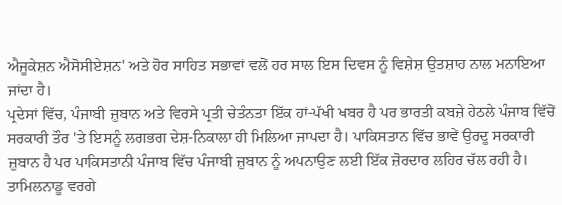ਐਜੂਕੇਸ਼ਨ ਐਸੋਸੀਏਸ਼ਨ' ਅਤੇ ਹੋਰ ਸਾਹਿਤ ਸਭਾਵਾਂ ਵਲੋਂ ਹਰ ਸਾਲ ਇਸ ਦਿਵਸ ਨੂੰ ਵਿਸ਼ੇਸ਼ ਉਤਸ਼ਾਹ ਨਾਲ ਮਨਾਇਆ ਜਾਂਦਾ ਹੈ।
ਪ੍ਰਦੇਸਾਂ ਵਿੱਚ, ਪੰਜਾਬੀ ਜ਼ੁਬਾਨ ਅਤੇ ਵਿਰਸੇ ਪ੍ਰਤੀ ਚੇਤੰਨਤਾ ਇੱਕ ਹਾਂ-ਪੱਖੀ ਖਬਰ ਹੈ ਪਰ ਭਾਰਤੀ ਕਬਜ਼ੇ ਹੇਠਲੇ ਪੰਜਾਬ ਵਿੱਚੋਂ ਸਰਕਾਰੀ ਤੌਰ 'ਤੇ ਇਸਨੂੰ ਲਗਭਗ ਦੇਸ਼-ਨਿਕਾਲਾ ਹੀ ਮਿਲਿਆ ਜਾਪਦਾ ਹੈ। ਪਾਕਿਸਤਾਨ ਵਿੱਚ ਭਾਵੇਂ ਉਰਦੂ ਸਰਕਾਰੀ ਜ਼ੁਬਾਨ ਹੈ ਪਰ ਪਾਕਿਸਤਾਨੀ ਪੰਜਾਬ ਵਿੱਚ ਪੰਜਾਬੀ ਜ਼ੁਬਾਨ ਨੂੰ ਅਪਨਾਉਣ ਲਈ ਇੱਕ ਜ਼ੋਰਦਾਰ ਲਹਿਰ ਚੱਲ ਰਹੀ ਹੈ। ਤਾਮਿਲਨਾਡੂ ਵਰਗੇ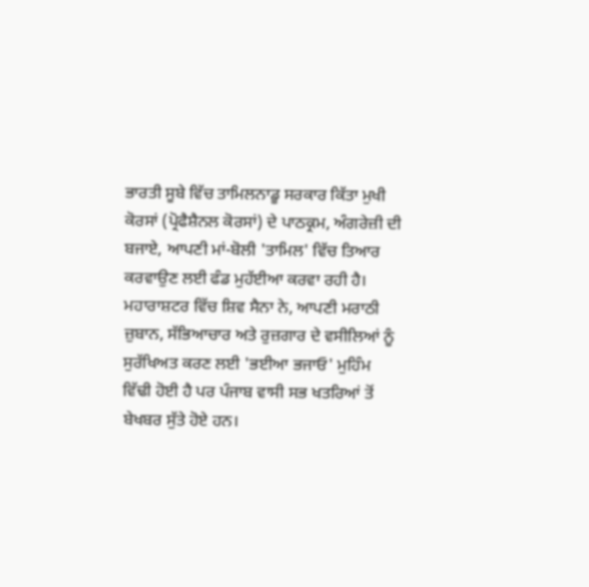ਭਾਰਤੀ ਸੂਬੇ ਵਿੱਚ ਤਾਮਿਲਨਾਡੂ ਸਰਕਾਰ ਕਿੱਤਾ ਮੁਖੀ ਕੋਰਸਾਂ (ਪ੍ਰੋਫੈਸ਼ੈਨਲ ਕੋਰਸਾਂ) ਦੇ ਪਾਠਕ੍ਰਮ, ਅੰਗਰੇਜ਼ੀ ਦੀ ਬਜਾਏ, ਆਪਣੀ ਮਾਂ-ਬੋਲੀ 'ਤਾਮਿਲ' ਵਿੱਚ ਤਿਆਰ ਕਰਵਾਉਣ ਲਈ ਫੰਡ ਮੁਹੱਈਆ ਕਰਵਾ ਰਹੀ ਹੈ।
ਮਹਾਰਾਸ਼ਟਰ ਵਿੱਚ ਸ਼ਿਵ ਸੈਨਾ ਨੇ, ਆਪਣੀ ਮਰਾਠੀ ਜ਼ੁਬਾਨ, ਸੱਭਿਆਚਾਰ ਅਤੇ ਰੁਜ਼ਗਾਰ ਦੇ ਵਸੀਲਿਆਂ ਨੂੰ ਸੁਰੱਖਿਅਤ ਕਰਣ ਲਈ 'ਭਈਆ ਭਜਾਓ' ਮੁਹਿੰਮ ਵਿੱਢੀ ਹੋਈ ਹੈ ਪਰ ਪੰਜਾਬ ਵਾਸੀ ਸਭ ਖਤਰਿਆਂ ਤੋਂ ਬੇਖਬਰ ਸੁੱਤੇ ਹੋਏ ਹਨ।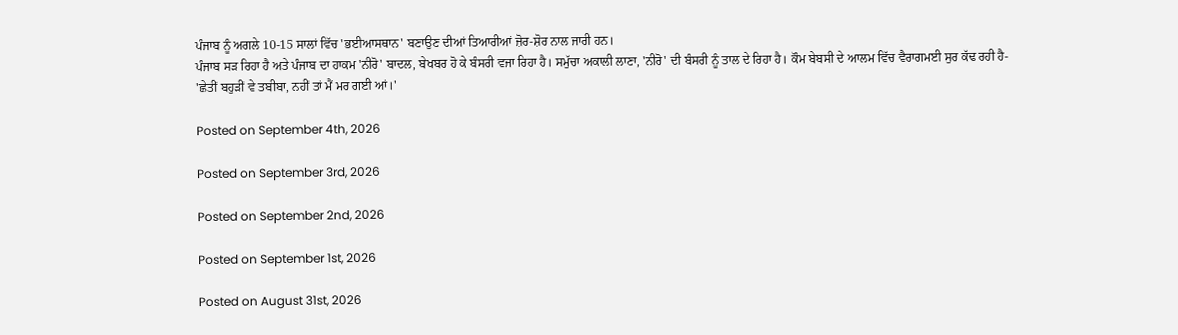ਪੰਜਾਬ ਨੂੰ ਅਗਲੇ 10-15 ਸਾਲਾਂ ਵਿੱਚ 'ਭਈਆਸਥਾਨ' ਬਣਾਉਣ ਦੀਆਂ ਤਿਆਰੀਆਂ ਜ਼ੋਰ-ਸ਼ੋਰ ਨਾਲ ਜਾਰੀ ਹਨ।
ਪੰਜਾਬ ਸੜ ਰਿਹਾ ਹੈ ਅਤੇ ਪੰਜਾਬ ਦਾ ਹਾਕਮ 'ਨੀਰੋ' ਬਾਦਲ, ਬੇਖਬਰ ਹੋ ਕੇ ਬੰਸਰੀ ਵਜਾ ਰਿਹਾ ਹੈ। ਸਮੁੱਚਾ ਅਕਾਲੀ ਲਾਣਾ, 'ਨੀਰੋ' ਦੀ ਬੰਸਰੀ ਨੂੰ ਤਾਲ ਦੇ ਰਿਹਾ ਹੈ। ਕੌਮ ਬੇਬਸੀ ਦੇ ਆਲਮ ਵਿੱਚ ਵੈਰਾਗਮਈ ਸੁਰ ਕੱਢ ਰਹੀ ਹੈ-
'ਛੇਤੀਂ ਬਹੁੜੀਂ ਵੇ ਤਬੀਬਾ, ਨਹੀਂ ਤਾਂ ਮੈਂ ਮਰ ਗਈ ਆਂ।'

Posted on September 4th, 2026

Posted on September 3rd, 2026

Posted on September 2nd, 2026

Posted on September 1st, 2026

Posted on August 31st, 2026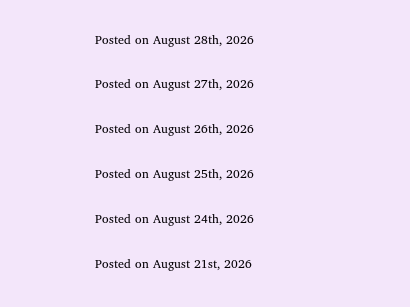Posted on August 28th, 2026

Posted on August 27th, 2026

Posted on August 26th, 2026

Posted on August 25th, 2026

Posted on August 24th, 2026

Posted on August 21st, 2026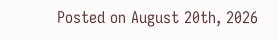Posted on August 20th, 2026